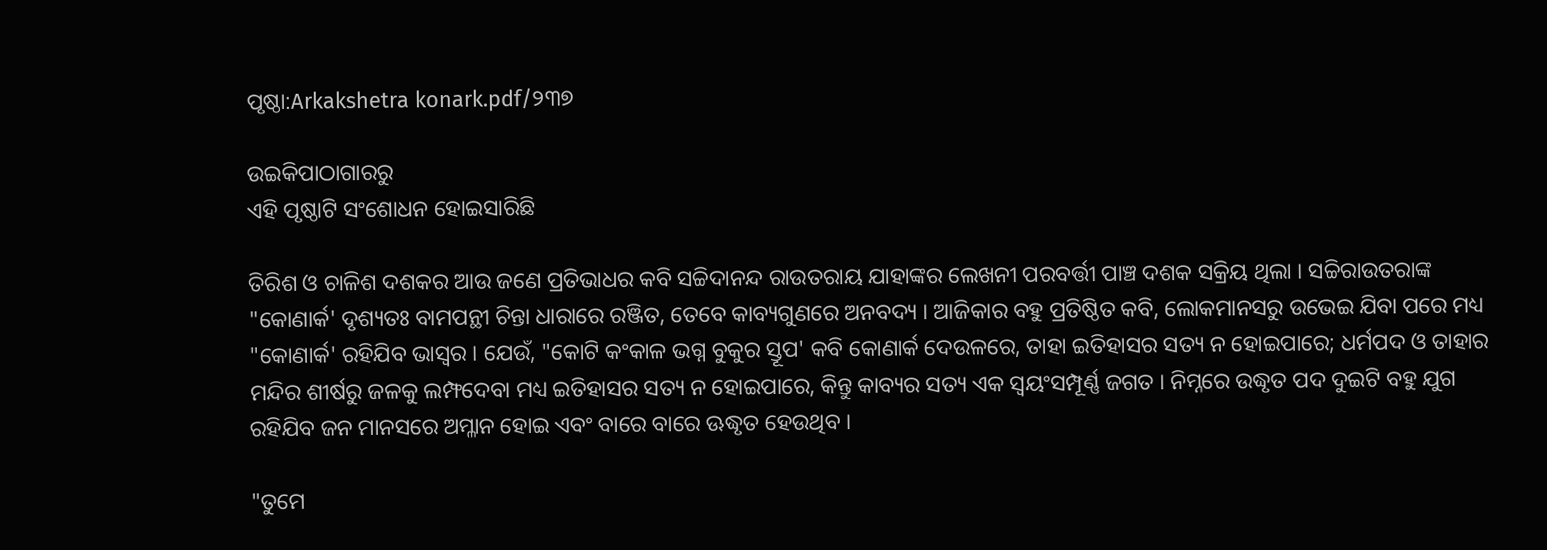ପୃଷ୍ଠା:Arkakshetra konark.pdf/୨୩୭

ଉଇକିପାଠାଗାର‌ରୁ
ଏହି ପୃଷ୍ଠାଟି ସଂଶୋଧନ ହୋଇସାରିଛି

ତିରିଶ ଓ ଚାଳିଶ ଦଶକର ଆଉ ଜଣେ ପ୍ରତିଭାଧର କବି ସଚ୍ଚିଦାନନ୍ଦ ରାଉତରାୟ ଯାହାଙ୍କର ଲେଖନୀ ପରବର୍ତ୍ତୀ ପାଞ୍ଚ ଦଶକ ସକ୍ରିୟ ଥିଲା । ସଚ୍ଚିରାଉତରାଙ୍କ "କୋଣାର୍କ' ଦୃଶ୍ୟତଃ ବାମପନ୍ଥୀ ଚିନ୍ତା ଧାରାରେ ରଞ୍ଜିତ, ତେବେ କାବ୍ୟଗୁଣରେ ଅନବଦ୍ୟ । ଆଜିକାର ବହୁ ପ୍ରତିଷ୍ଠିତ କବି, ଲୋକମାନସରୁ ଉଭେଇ ଯିବା ପରେ ମଧ୍ୟ "କୋଣାର୍କ' ରହିଯିବ ଭାସ୍ୱର । ଯେଉଁ, "କୋଟି କଂକାଳ ଭଗ୍ନ ବୁକୁର ସ୍ତୂପ' କବି କୋଣାର୍କ ଦେଉଳରେ, ତାହା ଇତିହାସର ସତ୍ୟ ନ ହୋଇପାରେ; ଧର୍ମପଦ ଓ ତାହାର ମନ୍ଦିର ଶୀର୍ଷରୁ ଜଳକୁ ଲମ୍ଫଦେବା ମଧ୍ୟ ଇତିହାସର ସତ୍ୟ ନ ହୋଇପାରେ, କିନ୍ତୁ କାବ୍ୟର ସତ୍ୟ ଏକ ସ୍ୱୟଂସମ୍ପୂର୍ଣ୍ଣ ଜଗତ । ନିମ୍ନରେ ଉଦ୍ଧୃତ ପଦ ଦୁଇଟି ବହୁ ଯୁଗ ରହିଯିବ ଜନ ମାନସରେ ଅମ୍ଳାନ ହୋଇ ଏବଂ ବାରେ ବାରେ ଊଦ୍ଧୃତ ହେଉଥିବ ।

"ତୁମେ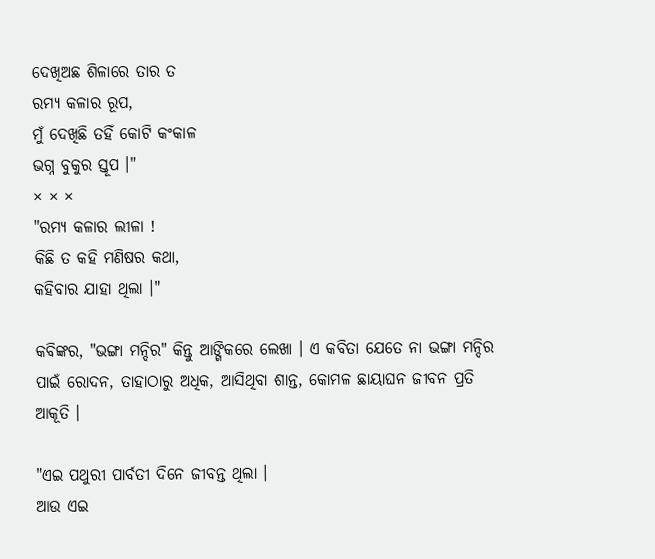ଦେଖିଅଛ ଶିଳାରେ ତାର ତ
ରମ୍ୟ କଳାର ରୂପ,
ମୁଁ ଦେଖିଛି ତହିଁ କୋଟି କଂକାଳ
ଭଗ୍ନ ବୁକୁର ସ୍ତୂପ ।"
× × ×
"ରମ୍ୟ କଳାର ଲୀଳା !
କିଛି ତ କହି ମଣିଷର କଥା,
କହିବାର ଯାହା ଥିଲା ।"

କବିଙ୍କର, "ଭଙ୍ଗା ମନ୍ଦିର" କିନ୍ତୁ ଆଙ୍ଗିକରେ ଲେଖା । ଏ କବିତା ଯେତେ ନା ଭଙ୍ଗା ମନ୍ଦିର ପାଇଁ ରୋଦନ, ତାହାଠାରୁ ଅଧିକ, ଆସିଥିବା ଶାନ୍ତ, କୋମଳ ଛାୟାଘନ ଜୀବନ ପ୍ରତି ଆକୂତି ।

"ଏଇ ପଥୁରୀ ପାର୍ବତୀ ଦିନେ ଜୀବନ୍ତ ଥିଲା ।
ଆଉ ଏଇ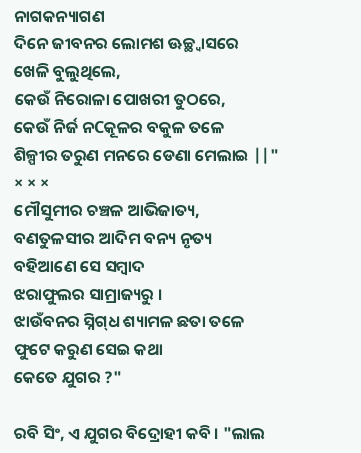ନାଗକନ୍ୟାଗଣ
ଦିନେ ଜୀବନର ଲୋମଶ ଊଚ୍ଛ୍ୱାସରେ
ଖେଳି ବୁଲୁଥିଲେ,
କେଉଁ ନିରୋଳା ପୋଖରୀ ତୁଠରେ,
କେଉଁ ନିର୍ଜ ନCକୂଳର ବକୁଳ ତଳେ
ଶିଳ୍ପୀର ତରୁଣ ମନରେ ଡେଣା ମେଲାଇ ||"
× × ×
ମୌସୁମୀର ଚଞ୍ଚଳ ଆଭିଜାତ୍ୟ,
ବଣତୁଳସୀର ଆଦିମ ବନ୍ୟ ନୃତ୍ୟ
ବହିଆଣେ ସେ ସମ୍ବାଦ
ଝରାଫୁଲର ସାମ୍ରାଜ୍ୟରୁ ।
ଝାଉଁବନର ସ୍ନିଗ୍‍ଧ ଶ୍ୟାମଳ ଛତା ତଳେ
ଫୁଟେ କରୁଣ ସେଇ କଥା
କେତେ ଯୁଗର ?"

ରବି ସିଂ, ଏ ଯୁଗର ବିଦ୍ରୋହୀ କବି । "ଲାଲ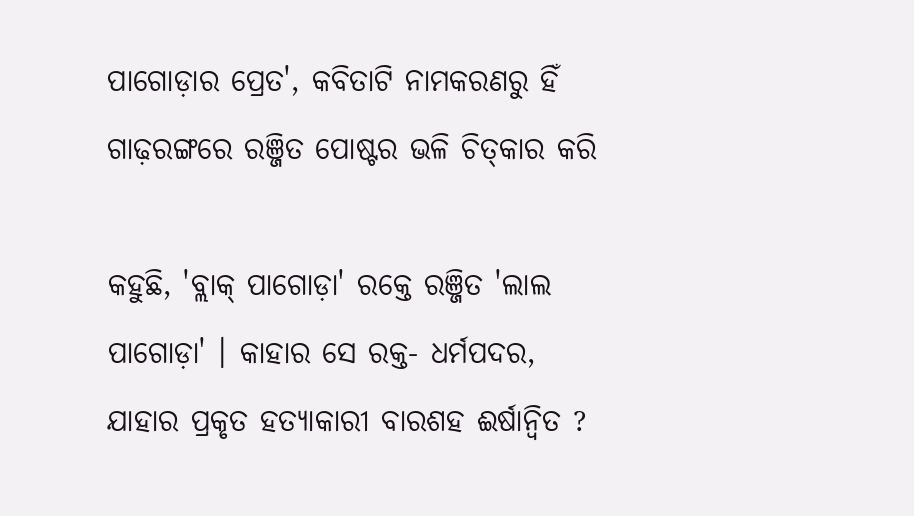ପାଗୋଡ଼ାର ପ୍ରେତ', କବିତାଟି ନାମକରଣରୁ ହିଁ ଗାଢ଼ରଙ୍ଗରେ ରଞ୍ଜିତ ପୋଷ୍ଟର ଭଳି ଚିତ୍‍କାର କରି

କହୁଛି, 'ବ୍ଲାକ୍‍ ପାଗୋଡ଼ା' ରକ୍ତେ ରଞ୍ଜିତ 'ଲାଲ ପାଗୋଡ଼ା' । କାହାର ସେ ରକ୍ତ- ଧର୍ମପଦର, ଯାହାର ପ୍ରକୃତ ହତ୍ୟାକାରୀ ବାରଶହ ଈର୍ଷାନ୍ୱିତ ?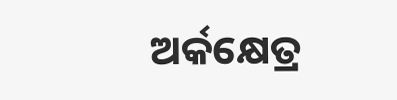ଅର୍କକ୍ଷେତ୍ର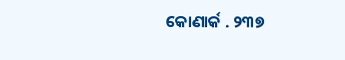କୋଣାର୍କ . ୨୩୭